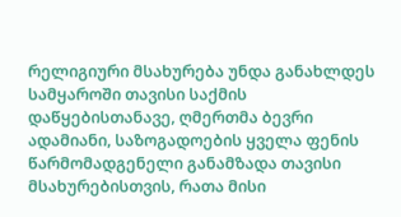რელიგიური მსახურება უნდა განახლდეს
სამყაროში თავისი საქმის დაწყებისთანავე, ღმერთმა ბევრი ადამიანი, საზოგადოების ყველა ფენის წარმომადგენელი განამზადა თავისი მსახურებისთვის, რათა მისი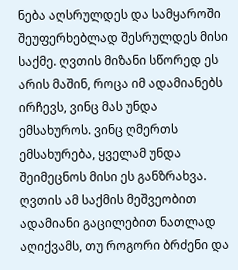ნება აღსრულდეს და სამყაროში შეუფერხებლად შესრულდეს მისი საქმე. ღვთის მიზანი სწორედ ეს არის მაშინ, როცა იმ ადამიანებს ირჩევს, ვინც მას უნდა ემსახუროს. ვინც ღმერთს ემსახურება, ყველამ უნდა შეიმეცნოს მისი ეს განზრახვა. ღვთის ამ საქმის მეშვეობით ადამიანი გაცილებით ნათლად აღიქვამს, თუ როგორი ბრძენი და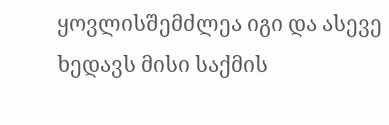ყოვლისშემძლეა იგი და ასევე ხედავს მისი საქმის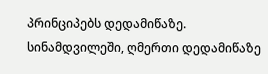პრინციპებს დედამიწაზე. სინამდვილეში, ღმერთი დედამიწაზე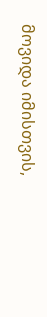მოვიდა იმისთვის,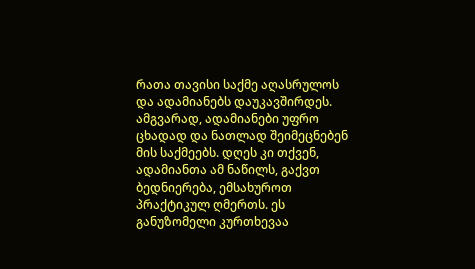რათა თავისი საქმე აღასრულოს და ადამიანებს დაუკავშირდეს. ამგვარად, ადამიანები უფრო ცხადად და ნათლად შეიმეცნებენ მის საქმეებს. დღეს კი თქვენ, ადამიანთა ამ ნაწილს, გაქვთ ბედნიერება, ემსახუროთ პრაქტიკულ ღმერთს. ეს განუზომელი კურთხევაა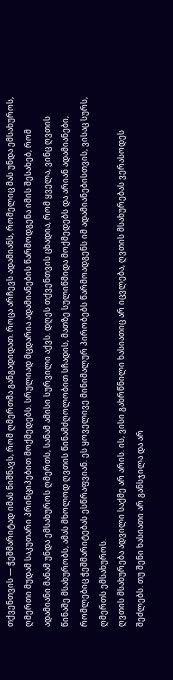თქვენთვის — ჭეშმარიტად იმას ნიშნავს, რომ ღმერთმა განგადიდათ. როცა არჩევს ადამიანს, რომელიც მას უნდა ემსახუროს, ღმერთი მუდამ საკუთარი პრინციპებით მოქმედებს. სრულიად მცდარია ადამიანების წარმოდგენა იმის შესახებ, რომ ადამიანი მანამ უნდა ემსახუროს ღმერთს, სანამ ამისი სურვილი აქვს. დღეს თქვენთვის ცხადია, რომ ყველა, ვინც ღვთის წინაშე მსახურობს, ამას მხოლოდ ღვთის წინამძღოლობით სჩადის, მათზე სულიწმიდა მოქმედებს და არიან ადამიანები, რომლებიც ჭეშმარიტებას ესწრაფვიან. ეს ყოველივე მინიმალურ პირობებს წარმოადგენს იმ ადამიანებისთვის, ვისაც სურს, ღმერთს ემსახუროს.
ღვთის მსახურება ადვილი საქმე არ არის. ის, ვისი გახრწნილი ხასიათიც არ იცვლება, ღვთის მსახურებას ვერასოდეს შეძლებს. თუ შენი ხასიათი არ განსჯილა და არ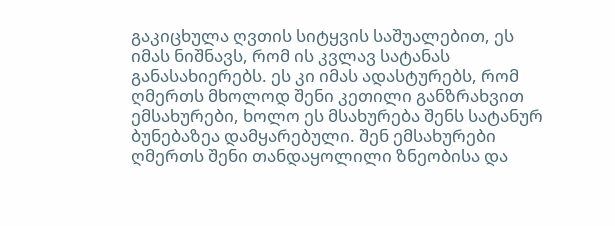გაკიცხულა ღვთის სიტყვის საშუალებით, ეს იმას ნიშნავს, რომ ის კვლავ სატანას განასახიერებს. ეს კი იმას ადასტურებს, რომ ღმერთს მხოლოდ შენი კეთილი განზრახვით ემსახურები, ხოლო ეს მსახურება შენს სატანურ ბუნებაზეა დამყარებული. შენ ემსახურები ღმერთს შენი თანდაყოლილი ზნეობისა და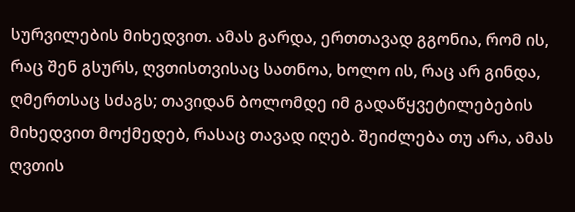სურვილების მიხედვით. ამას გარდა, ერთთავად გგონია, რომ ის, რაც შენ გსურს, ღვთისთვისაც სათნოა, ხოლო ის, რაც არ გინდა, ღმერთსაც სძაგს; თავიდან ბოლომდე იმ გადაწყვეტილებების მიხედვით მოქმედებ, რასაც თავად იღებ. შეიძლება თუ არა, ამას ღვთის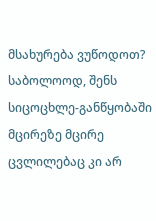მსახურება ვუწოდოთ? საბოლოოდ, შენს სიცოცხლე-განწყობაში მცირეზე მცირე ცვლილებაც კი არ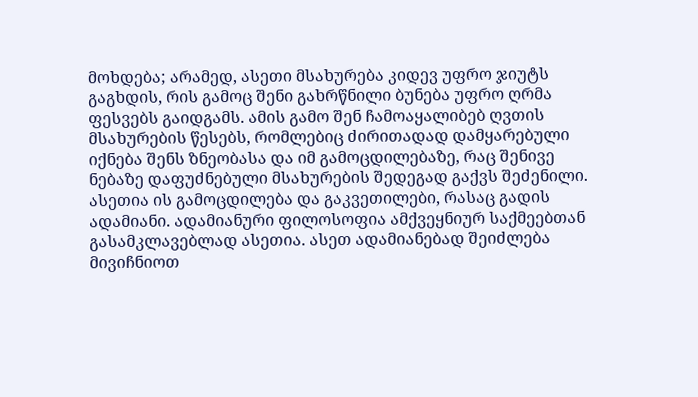მოხდება; არამედ, ასეთი მსახურება კიდევ უფრო ჯიუტს გაგხდის, რის გამოც შენი გახრწნილი ბუნება უფრო ღრმა ფესვებს გაიდგამს. ამის გამო შენ ჩამოაყალიბებ ღვთის მსახურების წესებს, რომლებიც ძირითადად დამყარებული იქნება შენს ზნეობასა და იმ გამოცდილებაზე, რაც შენივე ნებაზე დაფუძნებული მსახურების შედეგად გაქვს შეძენილი. ასეთია ის გამოცდილება და გაკვეთილები, რასაც გადის ადამიანი. ადამიანური ფილოსოფია ამქვეყნიურ საქმეებთან გასამკლავებლად ასეთია. ასეთ ადამიანებად შეიძლება მივიჩნიოთ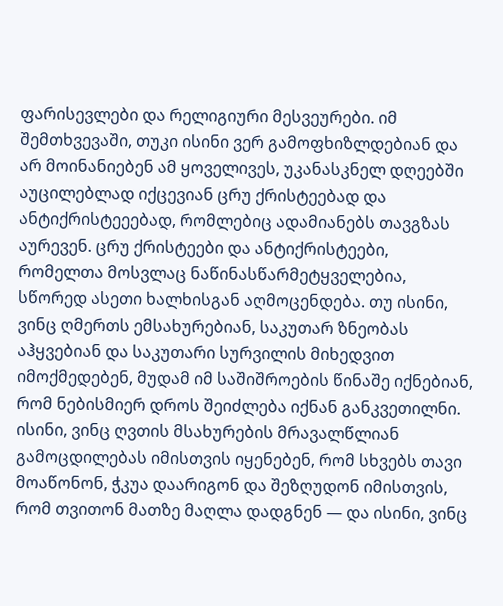ფარისევლები და რელიგიური მესვეურები. იმ შემთხვევაში, თუკი ისინი ვერ გამოფხიზლდებიან და არ მოინანიებენ ამ ყოველივეს, უკანასკნელ დღეებში აუცილებლად იქცევიან ცრუ ქრისტეებად და ანტიქრისტეეებად, რომლებიც ადამიანებს თავგზას აურევენ. ცრუ ქრისტეები და ანტიქრისტეები, რომელთა მოსვლაც ნაწინასწარმეტყველებია, სწორედ ასეთი ხალხისგან აღმოცენდება. თუ ისინი, ვინც ღმერთს ემსახურებიან, საკუთარ ზნეობას აჰყვებიან და საკუთარი სურვილის მიხედვით იმოქმედებენ, მუდამ იმ საშიშროების წინაშე იქნებიან, რომ ნებისმიერ დროს შეიძლება იქნან განკვეთილნი. ისინი, ვინც ღვთის მსახურების მრავალწლიან გამოცდილებას იმისთვის იყენებენ, რომ სხვებს თავი მოაწონონ, ჭკუა დაარიგონ და შეზღუდონ იმისთვის, რომ თვითონ მათზე მაღლა დადგნენ — და ისინი, ვინც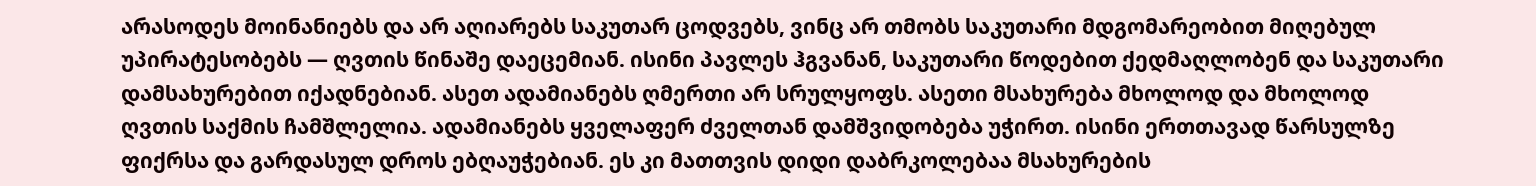არასოდეს მოინანიებს და არ აღიარებს საკუთარ ცოდვებს, ვინც არ თმობს საკუთარი მდგომარეობით მიღებულ უპირატესობებს — ღვთის წინაშე დაეცემიან. ისინი პავლეს ჰგვანან, საკუთარი წოდებით ქედმაღლობენ და საკუთარი დამსახურებით იქადნებიან. ასეთ ადამიანებს ღმერთი არ სრულყოფს. ასეთი მსახურება მხოლოდ და მხოლოდ ღვთის საქმის ჩამშლელია. ადამიანებს ყველაფერ ძველთან დამშვიდობება უჭირთ. ისინი ერთთავად წარსულზე ფიქრსა და გარდასულ დროს ებღაუჭებიან. ეს კი მათთვის დიდი დაბრკოლებაა მსახურების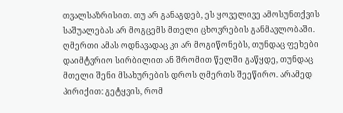თვალსაზრისით. თუ არ განაგდებ, ეს ყოველივე ამოსუნთქვის საშუალებას არ მოგცემს მთელი ცხოვრების განმავლობაში. ღმერთი ამას ოდნავადაც კი არ მოგიწონებს, თუნდაც ფეხები დაიმტვრიო სირბილით ან შრომით წელში გაწყდე, თუნდაც მთელი შენი მსახურების დროს ღმერთს შეეწირო. არამედ პირიქით: გეტყვის, რომ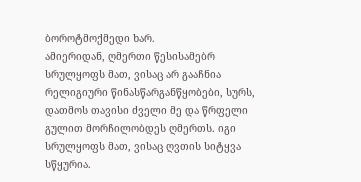ბოროტმოქმედი ხარ.
ამიერიდან, ღმერთი წესისამებრ სრულყოფს მათ, ვისაც არ გააჩნია რელიგიური წინასწარგანწყობები, სურს, დათმოს თავისი ძველი მე და წრფელი გულით მორჩილობდეს ღმერთს. იგი სრულყოფს მათ, ვისაც ღვთის სიტყვა სწყურია.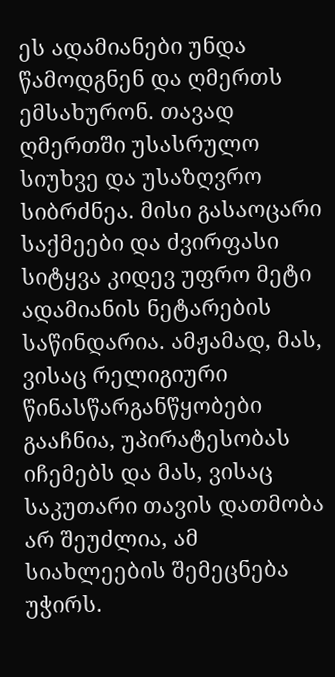ეს ადამიანები უნდა წამოდგნენ და ღმერთს ემსახურონ. თავად ღმერთში უსასრულო სიუხვე და უსაზღვრო სიბრძნეა. მისი გასაოცარი საქმეები და ძვირფასი სიტყვა კიდევ უფრო მეტი ადამიანის ნეტარების საწინდარია. ამჟამად, მას, ვისაც რელიგიური წინასწარგანწყობები გააჩნია, უპირატესობას იჩემებს და მას, ვისაც საკუთარი თავის დათმობა არ შეუძლია, ამ სიახლეების შემეცნება უჭირს.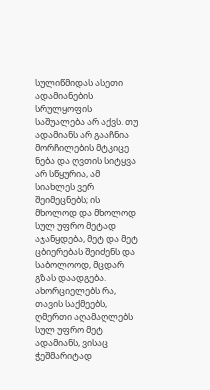სულიწმიდას ასეთი ადამიანების სრულყოფის საშუალება არ აქვს. თუ ადამიანს არ გააჩნია მორჩილების მტკიცე ნება და ღვთის სიტყვა არ სწყურია, ამ სიახლეს ვერ შეიმეცნებს; ის მხოლოდ და მხოლოდ სულ უფრო მეტად აჯანყდება, მეტ და მეტ ცბიერებას შეიძენს და საბოლოოდ, მცდარ გზას დაადგება. ახორციელებს რა, თავის საქმეებს, ღმერთი აღამაღლებს სულ უფრო მეტ ადამიანს, ვისაც ჭეშმარიტად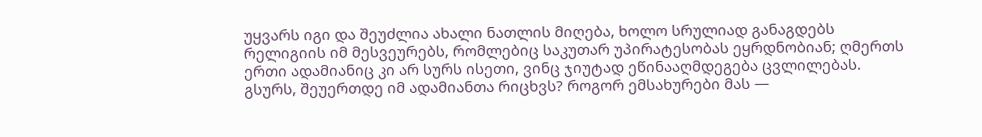უყვარს იგი და შეუძლია ახალი ნათლის მიღება, ხოლო სრულიად განაგდებს რელიგიის იმ მესვეურებს, რომლებიც საკუთარ უპირატესობას ეყრდნობიან; ღმერთს ერთი ადამიანიც კი არ სურს ისეთი, ვინც ჯიუტად ეწინააღმდეგება ცვლილებას. გსურს, შეუერთდე იმ ადამიანთა რიცხვს? როგორ ემსახურები მას —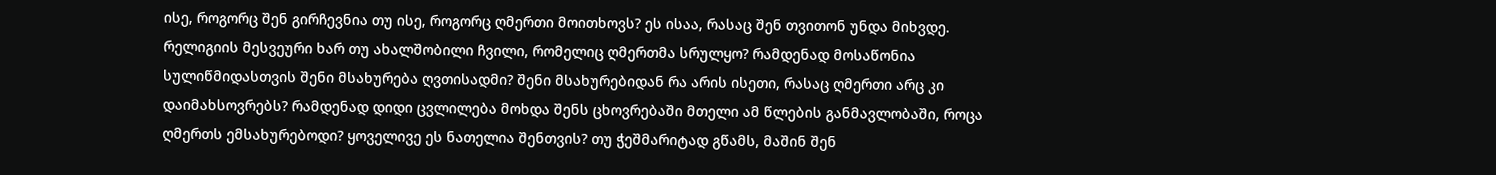ისე, როგორც შენ გირჩევნია თუ ისე, როგორც ღმერთი მოითხოვს? ეს ისაა, რასაც შენ თვითონ უნდა მიხვდე. რელიგიის მესვეური ხარ თუ ახალშობილი ჩვილი, რომელიც ღმერთმა სრულყო? რამდენად მოსაწონია სულიწმიდასთვის შენი მსახურება ღვთისადმი? შენი მსახურებიდან რა არის ისეთი, რასაც ღმერთი არც კი დაიმახსოვრებს? რამდენად დიდი ცვლილება მოხდა შენს ცხოვრებაში მთელი ამ წლების განმავლობაში, როცა ღმერთს ემსახურებოდი? ყოველივე ეს ნათელია შენთვის? თუ ჭეშმარიტად გწამს, მაშინ შენ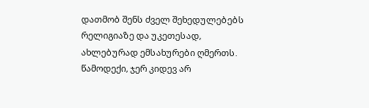დათმობ შენს ძველ შეხედულებებს რელიგიაზე და უკეთესად, ახლებურად ემსახურები ღმერთს. წამოდექი, ჯერ კიდევ არ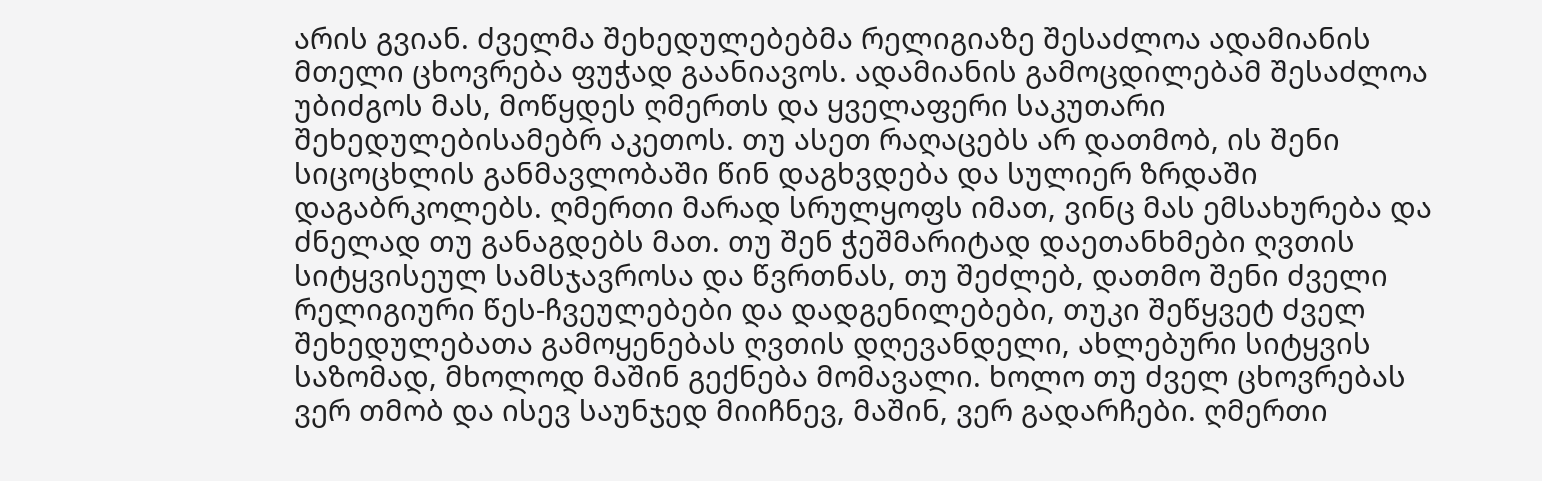არის გვიან. ძველმა შეხედულებებმა რელიგიაზე შესაძლოა ადამიანის მთელი ცხოვრება ფუჭად გაანიავოს. ადამიანის გამოცდილებამ შესაძლოა უბიძგოს მას, მოწყდეს ღმერთს და ყველაფერი საკუთარი შეხედულებისამებრ აკეთოს. თუ ასეთ რაღაცებს არ დათმობ, ის შენი სიცოცხლის განმავლობაში წინ დაგხვდება და სულიერ ზრდაში დაგაბრკოლებს. ღმერთი მარად სრულყოფს იმათ, ვინც მას ემსახურება და ძნელად თუ განაგდებს მათ. თუ შენ ჭეშმარიტად დაეთანხმები ღვთის სიტყვისეულ სამსჯავროსა და წვრთნას, თუ შეძლებ, დათმო შენი ძველი რელიგიური წეს-ჩვეულებები და დადგენილებები, თუკი შეწყვეტ ძველ შეხედულებათა გამოყენებას ღვთის დღევანდელი, ახლებური სიტყვის საზომად, მხოლოდ მაშინ გექნება მომავალი. ხოლო თუ ძველ ცხოვრებას ვერ თმობ და ისევ საუნჯედ მიიჩნევ, მაშინ, ვერ გადარჩები. ღმერთი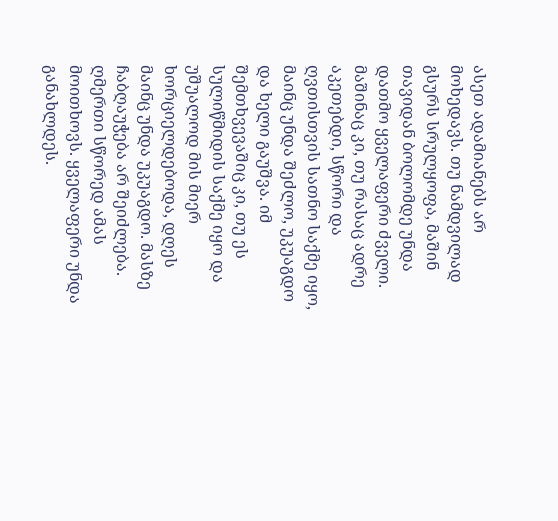ასეთ ადამიანებს არ მოხედავს. თუ ნამდვილად გსურს სრულყოფა, მაშინ თავიდან ბოლომდე უნდა დათმო ყველაფერი ძველი. მაშინაც კი, თუ რასაც ადრე აკეთებდი, სწორი და ღვთისთვის სათნო საქმე იყო, მაინც უნდა შეძლო, უკუაგდო და ხელი გაუშვა. იმ შემთხვევაშიც კი, თუ ეს სულიწმიდის საქმე იყო და უშუალოდ მის მიერ ხორციელდებოდა, დღეს მაინც უნდა უკუაგდო. მასზე ჩაბღაუჭება არ შეიძლება. ღმერთი სწორედ ამას მოითხოვს. ყველაფერი უნდა განახლდეს.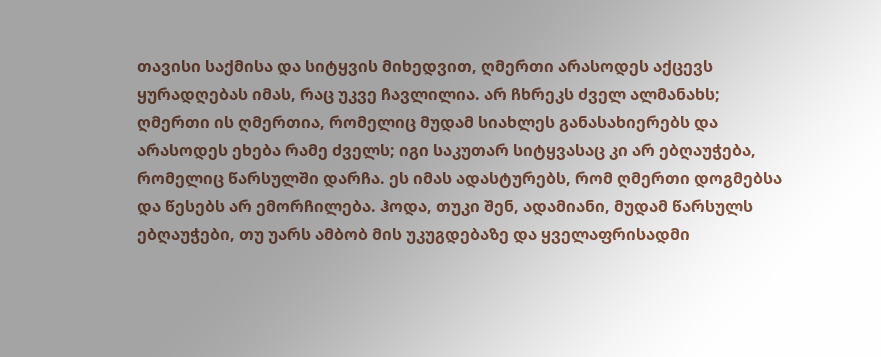თავისი საქმისა და სიტყვის მიხედვით, ღმერთი არასოდეს აქცევს ყურადღებას იმას, რაც უკვე ჩავლილია. არ ჩხრეკს ძველ ალმანახს; ღმერთი ის ღმერთია, რომელიც მუდამ სიახლეს განასახიერებს და არასოდეს ეხება რამე ძველს; იგი საკუთარ სიტყვასაც კი არ ებღაუჭება, რომელიც წარსულში დარჩა. ეს იმას ადასტურებს, რომ ღმერთი დოგმებსა და წესებს არ ემორჩილება. ჰოდა, თუკი შენ, ადამიანი, მუდამ წარსულს ებღაუჭები, თუ უარს ამბობ მის უკუგდებაზე და ყველაფრისადმი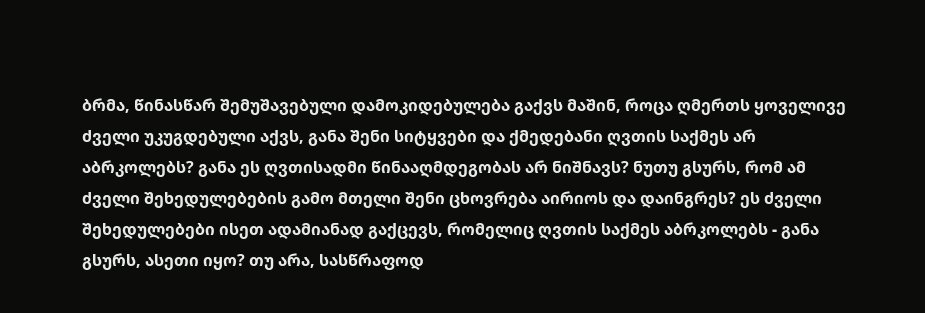ბრმა, წინასწარ შემუშავებული დამოკიდებულება გაქვს მაშინ, როცა ღმერთს ყოველივე ძველი უკუგდებული აქვს, განა შენი სიტყვები და ქმედებანი ღვთის საქმეს არ აბრკოლებს? განა ეს ღვთისადმი წინააღმდეგობას არ ნიშნავს? ნუთუ გსურს, რომ ამ ძველი შეხედულებების გამო მთელი შენი ცხოვრება აირიოს და დაინგრეს? ეს ძველი შეხედულებები ისეთ ადამიანად გაქცევს, რომელიც ღვთის საქმეს აბრკოლებს - განა გსურს, ასეთი იყო? თუ არა, სასწრაფოდ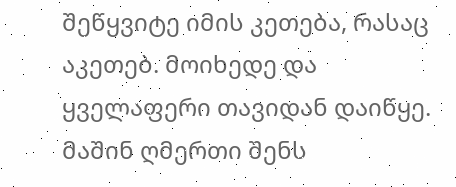შეწყვიტე იმის კეთება, რასაც აკეთებ. მოიხედე და ყველაფერი თავიდან დაიწყე. მაშინ ღმერთი შენს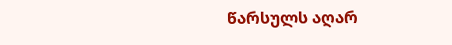წარსულს აღარ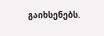გაიხსენებს.